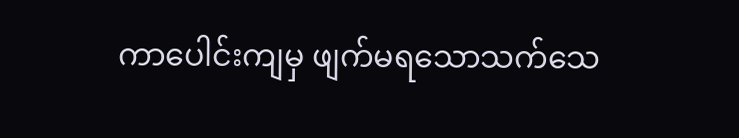ကာပေါင်းကျမှ ဖျက်မရသောသက်သေ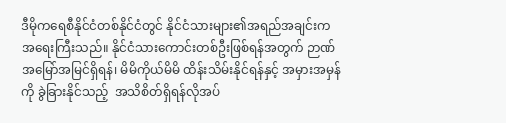ဒီမိုကရေစီနိုင်ငံတစ်နိုင်ငံတွင် နိုင်ငံသားများ၏အရည်အချင်းက အရေးကြီးသည်။ နိုင်ငံသားကောင်းတစ်ဦးဖြစ်ရန်အတွက် ဉာဏ် အမြော်အမြင်ရှိရန်၊ မိမိကိုယ်မိမိ ထိန်းသိမ်းနိုင်ရန်နှင့် အမှားအမှန် ကို ခွဲခြားနိုင်သည့်  အသိစိတ်ရှိရန်လိုအပ်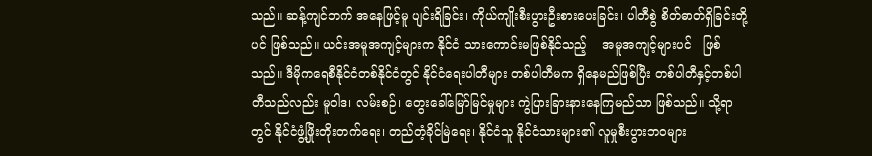သည်။ ဆန့်ကျင်ဘက် အနေဖြင့်မူ ပျင်းရိခြင်း၊ ကိုယ်ကျိုးစီးပွားဦးစားပေးခြင်း၊ ပါတီစွဲ စိတ်ဓာတ်ရှိခြင်းတို့ပင် ဖြစ်သည်။ ယင်းအမူအကျင့်များက နိုင်ငံ သားကောင်းမဖြစ်နိုင်သည့်    အမူအကျင့်များပင်   ဖြစ်သည်။ ဒီမိုကရေစီနိုင်ငံတစ်နိုင်ငံတွင် နိုင်ငံရေးပါတီများ တစ်ပါတီမက ရှိနေမည်ဖြစ်ပြီး တစ်ပါတီနှင့်တစ်ပါတီသည်လည်း မူဝါဒ၊ လမ်းစဉ်၊ တွေးခေါ်မြော်မြင်မှုများ ကွဲပြားခြားနားနေကြမည်သာ ဖြစ်သည်။ သို့ရာတွင် နိုင်ငံဖွံ့ဖြိုးတိုးတက်ရေး၊ တည်တံ့ခိုင်မြဲရေး၊ နိုင်ငံသူ နိုင်ငံသားများ၏ လူမှုစီးပွားဘဝများ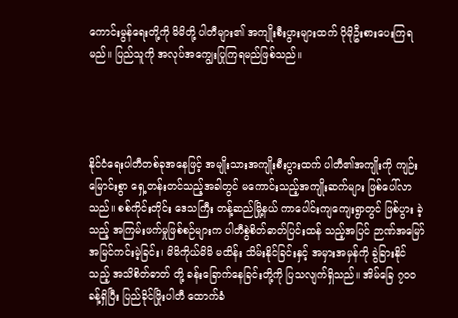ကောင်းမွန်ရေးတို့ကို မိမိတို့ ပါတီများ၏ အကျိုးစီးပွားများထက် ပိုမိုဦးစားပေးကြရမည်။ ပြည်သူကို အလုပ်အကျွေးပြုကြရမည်ဖြစ်သည်။




နိုင်ငံရေးပါတီတစ်ခုအနေဖြင့် အမျိုးသားအကျိုးစီးပွားထက် ပါတီ၏အကျိုးကို ကျဉ်းမြောင်းစွာ ရှေ့တန်းတင်သည့်အခါတွင် မကောင်းသည့်အကျိုးဆက်များ ဖြစ်ပေါ်လာသည်။ စစ်ကိုင်းတိုင်း ဒေသကြီး တန့်ဆည်မြို့နယ် ကာပေါင်းကျကျေးရွာတွင် ဖြစ်ပွား ခဲ့သည့် အကြမ်းဖက်မှုဖြစ်စဉ်များက ပါတီစွဲစိတ်ဓာတ်ပြင်းထန် သည့်အပြင် ဉာဏ်အမြော်အမြင်ကင်းမဲ့ခြင်း၊ မိမိကိုယ်မိမိ မထိန်း သိမ်းနိုင်ခြင်းနှင့် အမှားအမှန်ကို ခွဲခြားနိုင်သည့် အသိစိတ်ဓာတ် တို့ ခန်းခြောက်နေခြင်းတို့ကို ပြသလျက်ရှိသည်။ အိမ်ခြေ ၇၀၀ ခန့်ရှိပြီး ပြည်ခိုင်ဖြိုးပါတီ ထောက်ခံ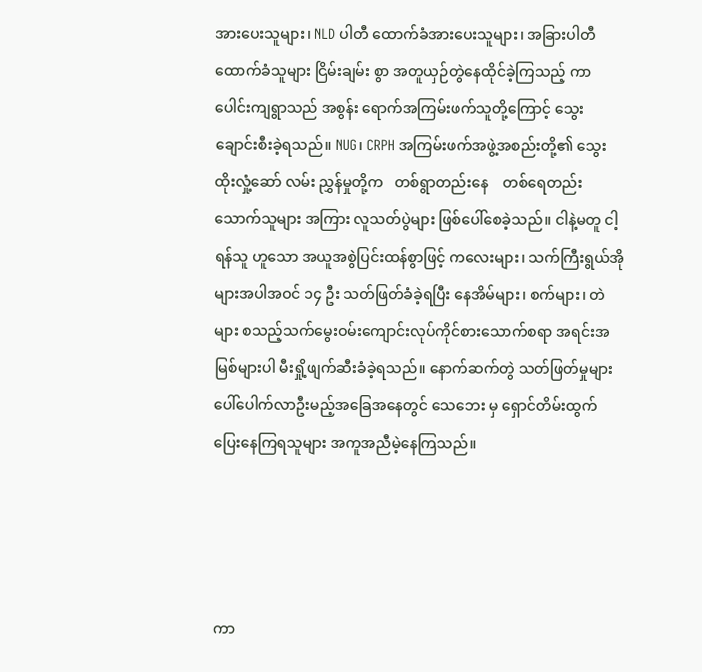အားပေးသူများ၊ NLD ပါတီ ထောက်ခံအားပေးသူများ၊ အခြားပါတီ ထောက်ခံသူများ ငြိမ်းချမ်း စွာ အတူယှဉ်တွဲနေထိုင်ခဲ့ကြသည့် ကာပေါင်းကျရွာသည် အစွန်း ရောက်အကြမ်းဖက်သူတို့ကြောင့် သွေးချောင်းစီးခဲ့ရသည်။ NUG၊ CRPH အကြမ်းဖက်အဖွဲ့အစည်းတို့၏ သွေးထိုးလှုံ့ဆော် လမ်း ညွှန်မှုတို့က   တစ်ရွာတည်းနေ    တစ်ရေတည်းသောက်သူများ အကြား လူသတ်ပွဲများ ဖြစ်ပေါ်စေခဲ့သည်။ ငါနဲ့မတူ ငါ့ရန်သူ ဟူသော အယူအစွဲပြင်းထန်စွာဖြင့် ကလေးများ၊ သက်ကြီးရွယ်အို များအပါအဝင် ၁၄ ဦး သတ်ဖြတ်ခံခဲ့ရပြီး နေအိမ်များ၊ စက်များ၊ တဲများ စသည့်သက်မွေးဝမ်းကျောင်းလုပ်ကိုင်စားသောက်စရာ အရင်းအမြစ်များပါ မီးရှို့ဖျက်ဆီးခံခဲ့ရသည်။ နောက်ဆက်တွဲ သတ်ဖြတ်မှုများ ပေါ်ပေါက်လာဦးမည့်အခြေအနေတွင် သေဘေး မှ ရှောင်တိမ်းထွက်ပြေးနေကြရသူများ အကူအညီမဲ့နေကြသည်။




ကာ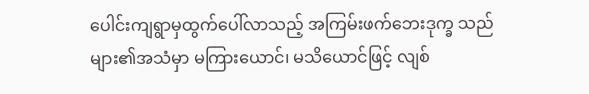ပေါင်းကျရွာမှထွက်ပေါ်လာသည့် အကြမ်းဖက်ဘေးဒုက္ခ သည်များ၏အသံမှာ မကြားယောင်၊ မသိယောင်ဖြင့် လျစ်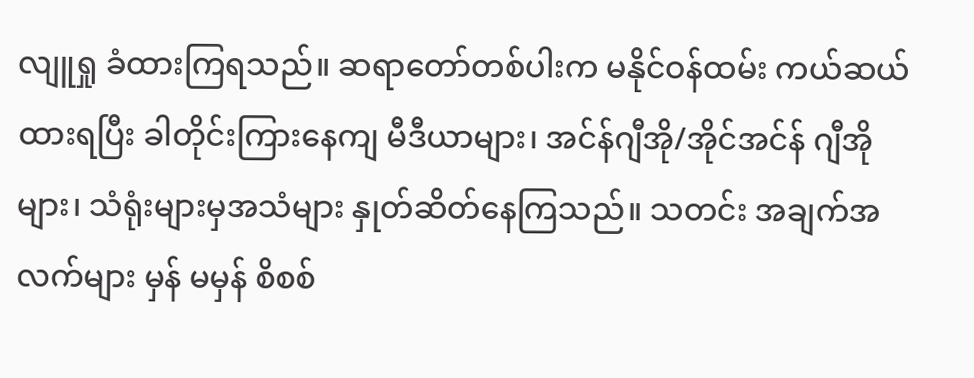လျူရှု ခံထားကြရသည်။ ဆရာတော်တစ်ပါးက မနိုင်ဝန်ထမ်း ကယ်ဆယ် ထားရပြီး ခါတိုင်းကြားနေကျ မီဒီယာများ၊ အင်န်ဂျီအို/အိုင်အင်န် ဂျီအိုများ၊ သံရုံးများမှအသံများ နှုတ်ဆိတ်နေကြသည်။ သတင်း အချက်အလက်များ မှန် မမှန် စိစစ်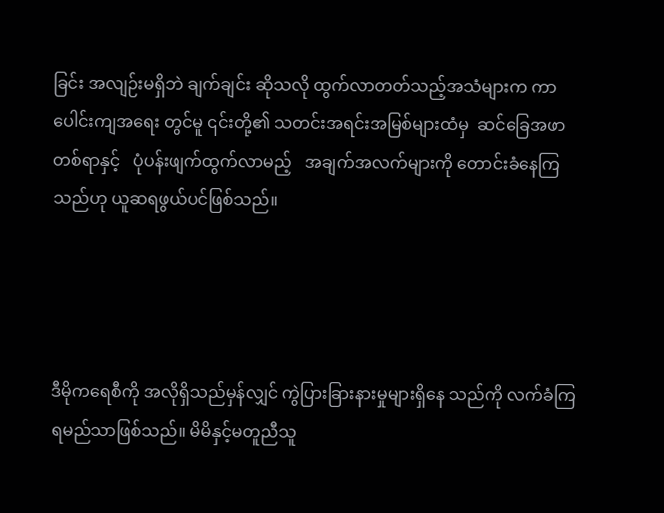ခြင်း အလျဉ်းမရှိဘဲ ချက်ချင်း ဆိုသလို ထွက်လာတတ်သည့်အသံများက ကာပေါင်းကျအရေး တွင်မူ ၎င်းတို့၏ သတင်းအရင်းအမြစ်များထံမှ  ဆင်ခြေအဖာ တစ်ရာနှင့်   ပုံပန်းဖျက်ထွက်လာမည့်   အချက်အလက်များကို တောင်းခံနေကြသည်ဟု ယူဆရဖွယ်ပင်ဖြစ်သည်။




ဒီမိုကရေစီကို အလိုရှိသည်မှန်လျှင် ကွဲပြားခြားနားမှုများရှိနေ သည်ကို လက်ခံကြရမည်သာဖြစ်သည်။ မိမိနှင့်မတူညီသူ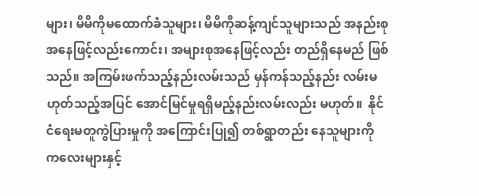များ၊ မိမိကိုမထောက်ခံသူများ၊ မိမိကိုဆန့်ကျင်သူများသည် အနည်းစု အနေဖြင့်လည်းကောင်း၊ အများစုအနေဖြင့်လည်း တည်ရှိနေမည် ဖြစ်သည်။ အကြမ်းဖက်သည့်နည်းလမ်းသည် မှန်ကန်သည့်နည်း လမ်းမဟုတ်သည့်အပြင် အောင်မြင်မှုရရှိမည့်နည်းလမ်းလည်း မဟုတ်။  နိုင်ငံရေးမတူကွဲပြားမှုကို အကြောင်းပြု၍ တစ်ရွာတည်း နေသူများကို ကလေးများနှင့်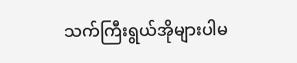သက်ကြီးရွယ်အိုများပါမ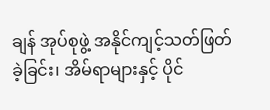ချန် အုပ်စုဖွဲ့ အနိုင်ကျင့်သတ်ဖြတ်ခဲ့ခြင်း၊ အိမ်ရာများနှင့် ပိုင်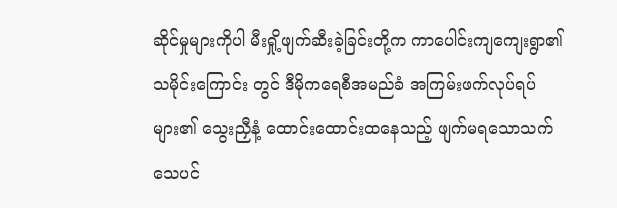ဆိုင်မှုများကိုပါ မီးရှို့ဖျက်ဆီးခဲ့ခြင်းတို့က ကာပေါင်းကျကျေးရွာ၏ သမိုင်းကြောင်း တွင် ဒီမိုကရေစီအမည်ခံ အကြမ်းဖက်လုပ်ရပ်များ၏ သွေးညှီနံ့ ထောင်းထောင်းထနေသည့် ဖျက်မရသောသက်သေပင်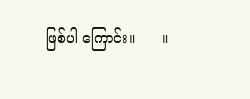ဖြစ်ပါ ကြောင်း။      ။